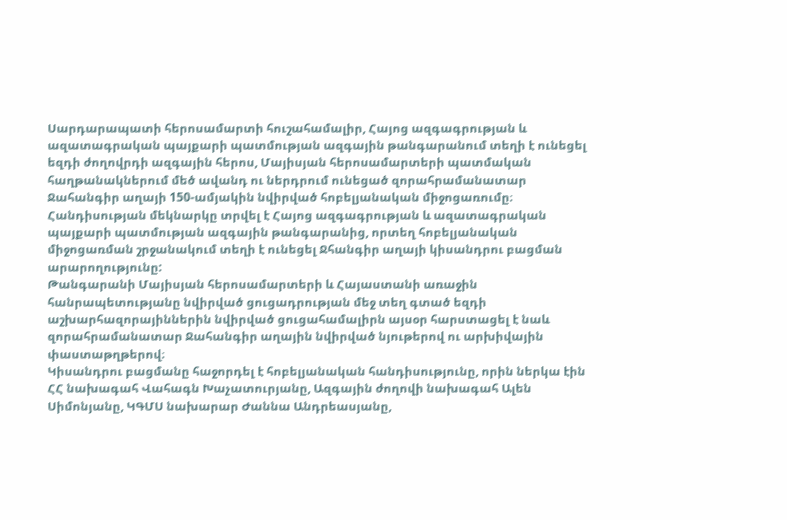Սարդարապատի հերոսամարտի հուշահամալիր, Հայոց ազգագրության և ազատագրական պայքարի պատմության ազգային թանգարանում տեղի է ունեցել եզդի ժողովրդի ազգային հերոս, Մայիսյան հերոսամարտերի պատմական հաղթանակներում մեծ ավանդ ու ներդրում ունեցած զորահրամանատար Ջահանգիր աղայի 150-ամյակին նվիրված հոբելյանական միջոցառումը։
Հանդիսության մեկնարկը տրվել է Հայոց ազգագրության և ազատագրական պայքարի պատմության ազգային թանգարանից, որտեղ հոբելյանական միջոցառման շրջանակում տեղի է ունեցել Ջհանգիր աղայի կիսանդրու բացման արարողությունը:
Թանգարանի Մայիսյան հերոսամարտերի և Հայաստանի առաջին հանրապետությանը նվիրված ցուցադրության մեջ տեղ գտած եզդի աշխարհազորայիններին նվիրված ցուցահամալիրն այսօր հարստացել է նաև զորահրամանատար Ջահանգիր աղային նվիրված նյութերով ու արխիվային փաստաթղթերով։
Կիսանդրու բացմանը հաջորդել է հոբելյանական հանդիսությունը, որին ներկա էին ՀՀ նախագահ Վահագն Խաչատուրյանը, Ազգային ժողովի նախագահ Ալեն Սիմոնյանը, ԿԳՄՍ նախարար Ժաննա Անդրեասյանը,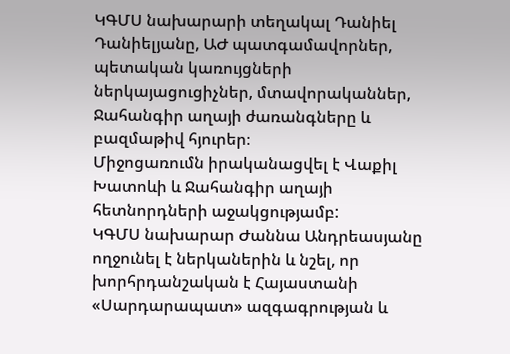ԿԳՄՍ նախարարի տեղակալ Դանիել Դանիելյանը, ԱԺ պատգամավորներ, պետական կառույցների ներկայացուցիչներ, մտավորականներ, Ջահանգիր աղայի ժառանգները և բազմաթիվ հյուրեր։
Միջոցառումն իրականացվել է Վաքիլ Խատոևի և Ջահանգիր աղայի հետնորդների աջակցությամբ:
ԿԳՄՍ նախարար Ժաննա Անդրեասյանը ողջունել է ներկաներին և նշել, որ խորհրդանշական է Հայաստանի «Սարդարապատ» ազգագրության և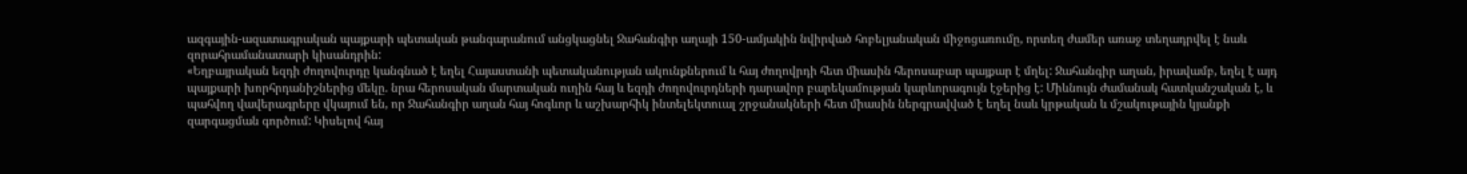ազգային-ազատագրական պայքարի պետական թանգարանում անցկացնել Ջահանգիր աղայի 150-ամյակին նվիրված հոբելյանական միջոցառումը, որտեղ ժամեր առաջ տեղադրվել է նաև զորահրամանատարի կիսանդրին:
«Եղբայրական եզդի ժողովուրդը կանգնած է եղել Հայաստանի պետականության ակունքներում և հայ ժողովրդի հետ միասին հերոսաբար պայքար է մղել: Ջահանգիր աղան, իրավամբ, եղել է այդ պայքարի խորհրդանիշներից մեկը. նրա հերոսական մարտական ուղին հայ և եզդի ժողովուրդների դարավոր բարեկամության կարևորագույն էջերից է: Միևնույն ժամանակ հատկանշական է, և պահվող վավերագրերը վկայում են, որ Ջահանգիր աղան հայ հոգևոր և աշխարհիկ ինտելեկտուալ շրջանակների հետ միասին ներգրավված է եղել նաև կրթական և մշակութային կյանքի զարգացման գործում: Կիսելով հայ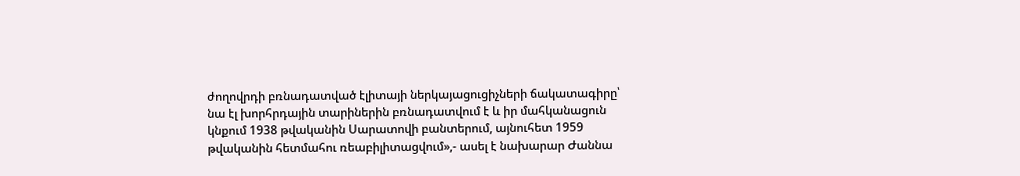ժողովրդի բռնադատված էլիտայի ներկայացուցիչների ճակատագիրը՝ նա էլ խորհրդային տարիներին բռնադատվում է և իր մահկանացուն կնքում 1938 թվականին Սարատովի բանտերում, այնուհետ 1959 թվականին հետմահու ռեաբիլիտացվում»,- ասել է նախարար Ժաննա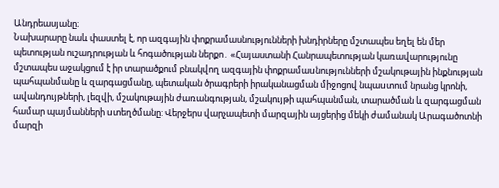Անդրեասյանը։
Նախարարը նաև փաստել է, որ ազգային փոքրամասնությունների խնդիրները մշտապես եղել են մեր պետության ուշադրության և հոգածության ներքո․ «Հայաստանի Հանրապետության կառավարությունը մշտապես աջակցում է իր տարածքում բնակվող ազգային փոքրամաuնությունների մշակութային ինքնության պահպանմանը և զարգացմանը, պետական ծրագրերի իրականացման միջոցով նպաuտում նրանց կրոնի, ավանդույթների, լեզվի, մշակութային ժառանգության, մշակույթի պահպանման, տարածման և զարգացման համար պայմանների uտեղծմանը: Վերջերս վարչապետի մարզային այցերից մեկի ժամանակ Արագածոտնի մարզի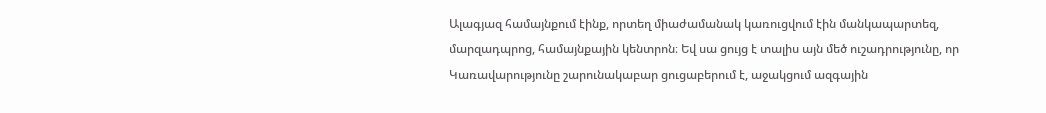Ալագյազ համայնքում էինք, որտեղ միաժամանակ կառուցվում էին մանկապարտեզ, մարզադպրոց, համայնքային կենտրոն։ Եվ սա ցույց է տալիս այն մեծ ուշադրությունը, որ Կառավարությունը շարունակաբար ցուցաբերում է, աջակցում ազգային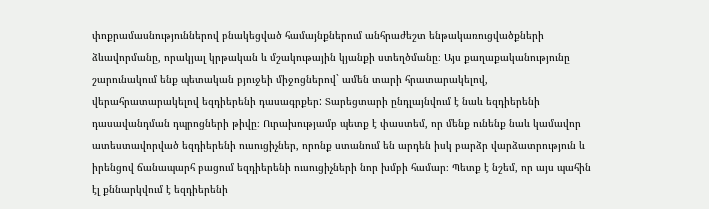փոքրամասնություններով բնակեցված համայնքներում անհրաժեշտ ենթակառուցվածքների ձևավորմանը, որակյալ կրթական և մշակութային կյանքի ստեղծմանը։ Այս քաղաքականությունը շարունակում ենք պետական բյուջեի միջոցներով` ամեն տարի հրատարակելով, վերահրատարակելով եզդիերենի դասագրքեր: Տարեցտարի ընդլայնվում է նաև եզդիերենի դասավանդման դպրոցների թիվը։ Ուրախությամբ պետք է փաստեմ, որ մենք ունենք նաև կամավոր ատեստավորված եզդիերենի ուսուցիչներ, որոնք ստանում են արդեն իսկ բարձր վարձատրություն և իրենցով ճանապարհ բացում եզդիերենի ուսուցիչների նոր խմբի համար։ Պետք է նշեմ, որ այս պահին էլ քննարկվում է եզդիերենի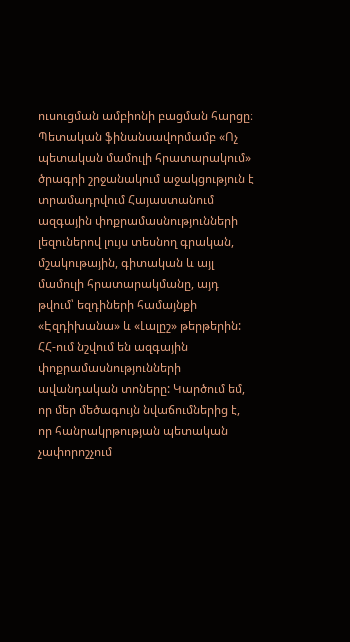ուսուցման ամբիոնի բացման հարցը։ Պետական ֆինանսավորմամբ «Ոչ պետական մամուլի հրատարակում» ծրագրի շրջանակում աջակցություն է տրամադրվում Հայաստանում ազգային փոքրամասնությունների լեզուներով լույս տեսնող գրական, մշակութային, գիտական և այլ մամուլի հրատարակմանը, այդ թվում՝ եզդիների համայնքի «Էզդիխանա» և «Լալըշ» թերթերին: ՀՀ-ում նշվում են ազգային փոքրամասնությունների ավանդական տոները: Կարծում եմ, որ մեր մեծագույն նվաճումներից է, որ հանրակրթության պետական չափորոշչում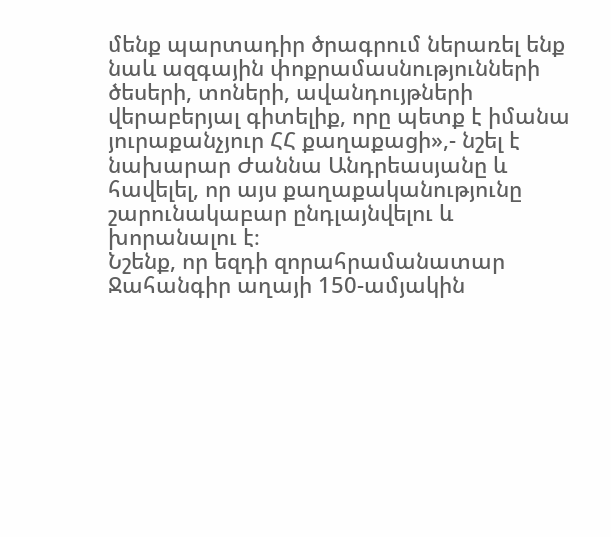մենք պարտադիր ծրագրում ներառել ենք նաև ազգային փոքրամասնությունների ծեսերի, տոների, ավանդույթների վերաբերյալ գիտելիք, որը պետք է իմանա յուրաքանչյուր ՀՀ քաղաքացի»,- նշել է նախարար Ժաննա Անդրեասյանը և հավելել, որ այս քաղաքականությունը շարունակաբար ընդլայնվելու և խորանալու է։
Նշենք, որ եզդի զորահրամանատար Ջահանգիր աղայի 150-ամյակին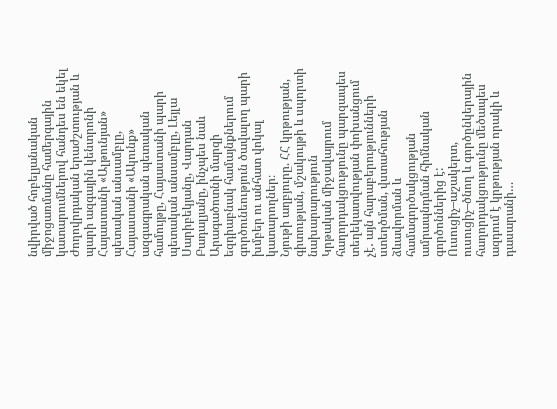նվիրված հոբելյանական միջոցառմանը համերգային կատարումներով հանդես են եկել Ժողովրդական երաժշտության և պարի ազգային կենտրոնի Հայաստանի «Ալթունյան» պետական անսամբլը, Հայաստանի «Ակունք» ազգագրական պետական համույթը, Հայաստանի պարի պետական անսամբլը, Լեյլա Սարիբեկյանը, Վարդան Բադալյանը, ինչպես նաև Արագածոտնի մարզի եզդիաբնակ համայնքներում գործունեություն ծավալող պարի խմբեր ու անհատ վոկալ կատարողներ։
Նյութի աղբյուրը. ՀՀ կրթության, գիտության, մշակույթի և սպորտի նախարարություն
Կրթական միջավայրում հաղորդակցությունը պարզապես տեղեկատվության փոխանցում չէ․ այն հարաբերությունների ստեղծման, վստահության ձևավորման և համագործակցության ամրապնդման հիմնական գործոններից է: Ուսուցիչ–աշակերտ, ուսուցիչ–ծնող և գործընկերային հաղորդակցությունը մեծապես ազդում է կրթության որակի և դասարանի…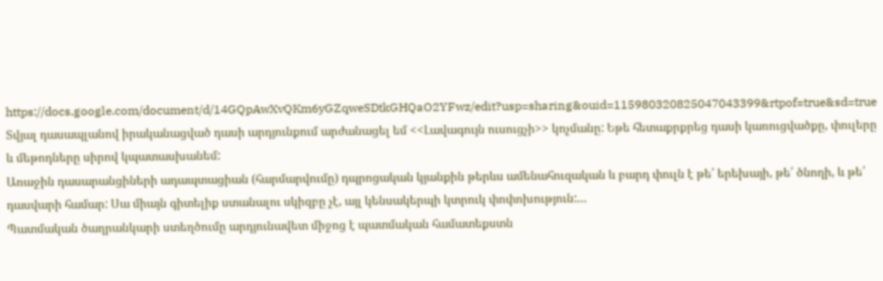https://docs.google.com/document/d/14GQpAwXvQKm6yGZqweSDtkGHQaO2YFwz/edit?usp=sharing&ouid=115980320825047043399&rtpof=true&sd=true Տվյալ դասապլանով իրականացված դասի արդյունքում արժանացել եմ <<Լավագույն ուսուցչի>> կոչմանը: Եթե հետաքրքրեց դասի կառուցվածքը, փուլերը և մեթոդները սիրով կպատասխանեմ:
Առաջին դասարանցիների ադապտացիան (հարմարվումը) դպրոցական կյանքին թերևս ամենահուզական և բարդ փուլն է թե՛ երեխայի, թե՛ ծնողի, և թե՛ դասվարի համար: Սա միայն գիտելիք ստանալու սկիզբը չէ, այլ կենսակերպի կտրուկ փոփոխություն:…
Պատմական ծաղրանկարի ստեղծումը արդյունավետ միջոց է պատմական համատեքստն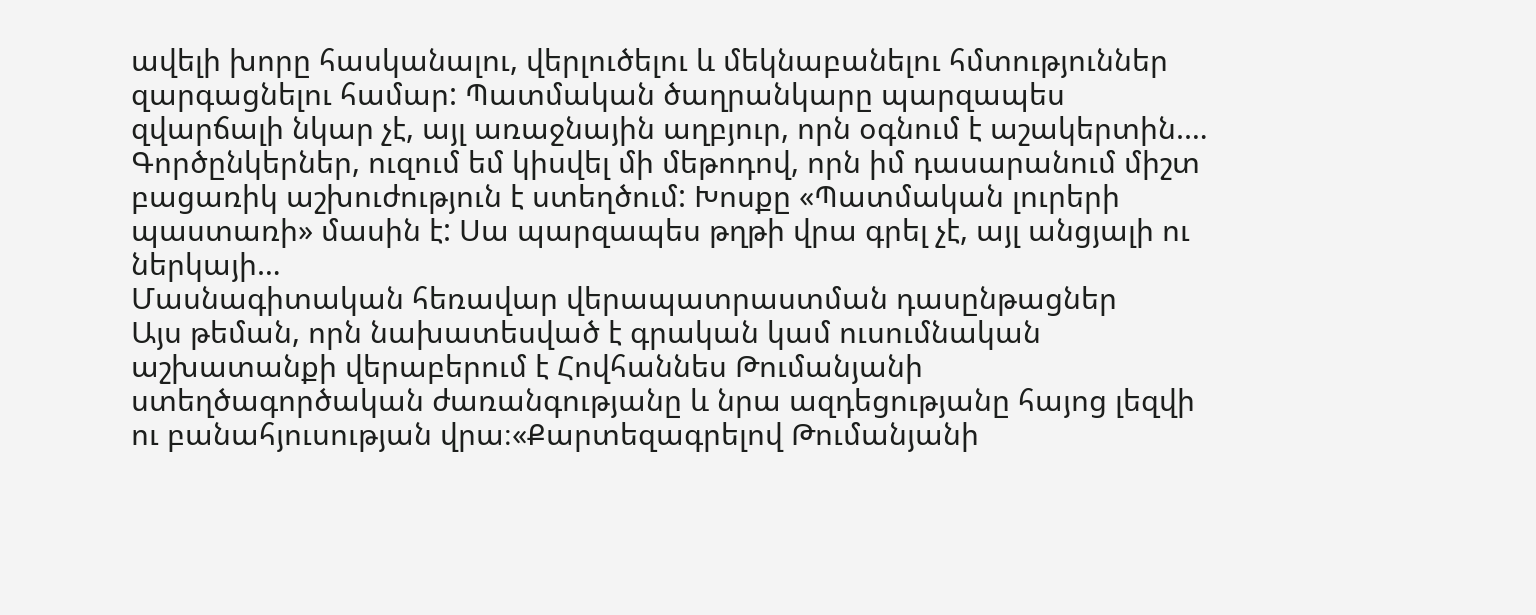ավելի խորը հասկանալու, վերլուծելու և մեկնաբանելու հմտություններ զարգացնելու համար: Պատմական ծաղրանկարը պարզապես զվարճալի նկար չէ, այլ առաջնային աղբյուր, որն օգնում է աշակերտին.…
Գործընկերներ, ուզում եմ կիսվել մի մեթոդով, որն իմ դասարանում միշտ բացառիկ աշխուժություն է ստեղծում: Խոսքը «Պատմական լուրերի պաստառի» մասին է: Սա պարզապես թղթի վրա գրել չէ, այլ անցյալի ու ներկայի…
Մասնագիտական հեռավար վերապատրաստման դասընթացներ
Այս թեման, որն նախատեսված է գրական կամ ուսումնական աշխատանքի վերաբերում է Հովհաննես Թումանյանի ստեղծագործական ժառանգությանը և նրա ազդեցությանը հայոց լեզվի ու բանահյուսության վրա։«Քարտեզագրելով Թումանյանի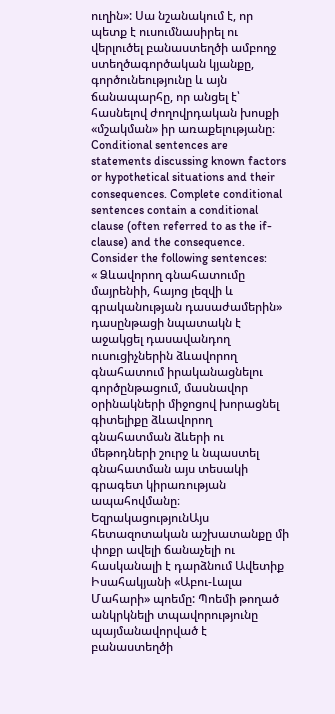ուղին»: Սա նշանակում է, որ պետք է ուսումնասիրել ու վերլուծել բանաստեղծի ամբողջ ստեղծագործական կյանքը, գործունեությունը և այն ճանապարհը, որ անցել է՝ հասնելով ժողովրդական խոսքի «մշակման» իր առաքելությանը։
Conditional sentences are statements discussing known factors or hypothetical situations and their consequences. Complete conditional sentences contain a conditional clause (often referred to as the if-clause) and the consequence. Consider the following sentences:
« Ձևավորող գնահատումը մայրենիի, հայոց լեզվի և գրականության դասաժամերին» դասընթացի նպատակն է աջակցել դասավանդող ուսուցիչներին ձևավորող գնահատում իրականացնելու գործընթացում, մասնավոր օրինակների միջոցով խորացնել գիտելիքը ձևավորող գնահատման ձևերի ու մեթոդների շուրջ և նպաստել գնահատման այս տեսակի գրագետ կիրառության ապահովմանը։
ԵզրակացությունԱյս հետազոտական աշխատանքը մի փոքր ավելի ճանաչելի ու հասկանալի է դարձնում Ավետիք Իսահակյանի «Աբու-Լալա Մահարի» պոեմը: Պոեմի թողած անկրկնելի տպավորությունը պայմանավորված է բանաստեղծի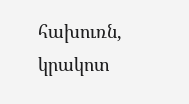հախուռն, կրակոտ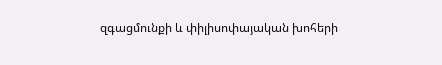զգացմունքի և փիլիսոփայական խոհերի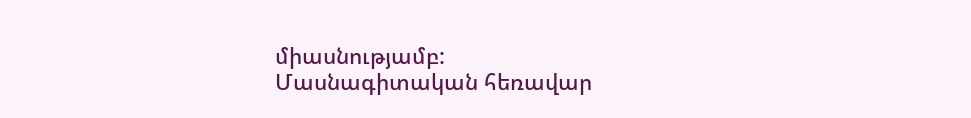միասնությամբ:
Մասնագիտական հեռավար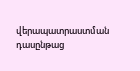վերապատրաստման դասընթաց